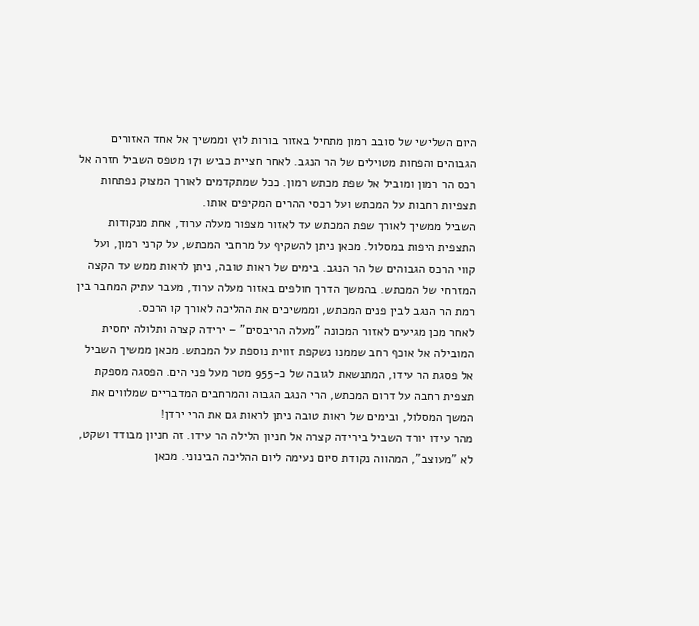היום השלישי של סובב רמון מתחיל באזור בורות לוץ וממשיך אל אחד האזורים הגבוהים והפחות מטוילים של הר הנגב. לאחר חציית כביש 171 מטפס השביל חזרה אל רכס הר רמון ומוביל אל שפת מכתש רמון. ככל שמתקדמים לאורך המצוק נפתחות תצפיות רחבות על המכתש ועל רכסי ההרים המקיפים אותו.
השביל ממשיך לאורך שפת המכתש עד לאזור מצפור מעלה ערוד, אחת מנקודות התצפית היפות במסלול. מכאן ניתן להשקיף על מרחבי המכתש, על קרני רמון, ועל קווי הרכס הגבוהים של הר הנגב. בימים של ראות טובה, ניתן לראות ממש עד הקצה המזרחי של המכתש. בהמשך הדרך חולפים באזור מעלה ערוד, מעבר עתיק המחבר בין רמת הר הנגב לבין פנים המכתש, וממשיכים את ההליכה לאורך קו הרכס.
לאחר מכן מגיעים לאזור המכונה "מעלה הריבסים" – ירידה קצרה ותלולה יחסית המובילה אל אוכף רחב שממנו נשקפת זווית נוספת על המכתש. מכאן ממשיך השביל אל פסגת הר עידו, המתנשאת לגובה של כ-955 מטר מעל פני הים. הפסגה מספקת תצפית רחבה על דרום המכתש, הרי הנגב הגבוה והמרחבים המדבריים שמלווים את המשך המסלול, ובימים של ראות טובה ניתן לראות גם את הרי ירדן!
מהר עידו יורד השביל בירידה קצרה אל חניון הלילה הר עידו. זה חניון מבודד ושקט, לא "מעוצב", המהווה נקודת סיום נעימה ליום ההליכה הבינוני. מכאן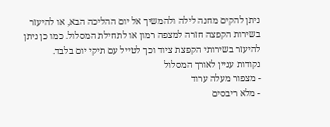ניתן להקים מחנה לילה ולהמשיך אל יום ההליכה הבא, או להיעזר בשירות הקפצה חזרה למצפה רמון או לתחילת המסלול. כמו כן ניתן להיעזר בשירותי הקפצת ציוד וכך לטייל עם תיקי יום בלבד.
נקודות עניין לאורך המסלול
- מצפור מעלה ערוד
- מלא ריבסים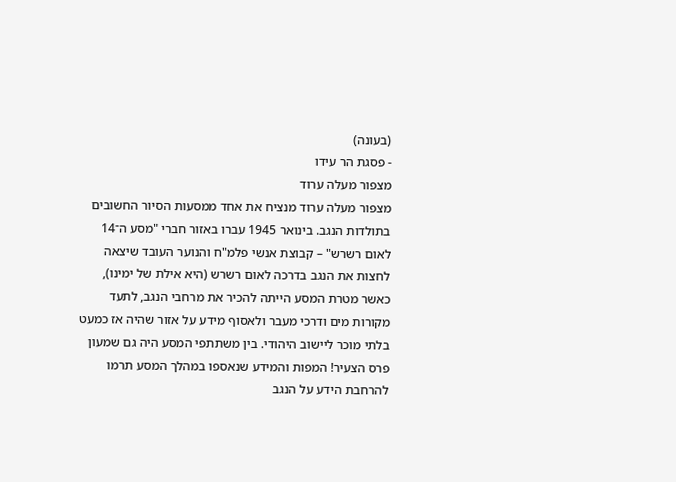(בעונה)
- פסגת הר עידו
מצפור מעלה ערוד
מצפור מעלה ערוד מנציח את אחד ממסעות הסיור החשובים בתולדות הנגב. בינואר 1945 עברו באזור חברי "מסע ה־14 לאום רשרש" – קבוצת אנשי פלמ"ח והנוער העובד שיצאה לחצות את הנגב בדרכה לאום רשרש (היא אילת של ימינו), כאשר מטרת המסע הייתה להכיר את מרחבי הנגב, לתעד מקורות מים ודרכי מעבר ולאסוף מידע על אזור שהיה אז כמעט בלתי מוכר ליישוב היהודי. בין משתתפי המסע היה גם שמעון פרס הצעיר! המפות והמידע שנאספו במהלך המסע תרמו להרחבת הידע על הנגב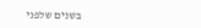בשנים שלפני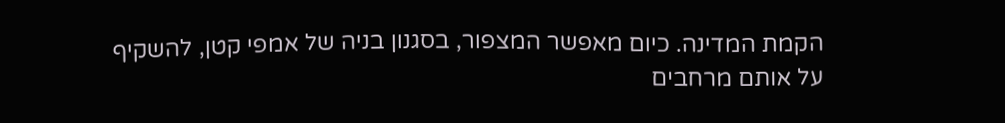הקמת המדינה. כיום מאפשר המצפור, בסגנון בניה של אמפי קטן, להשקיף על אותם מרחבים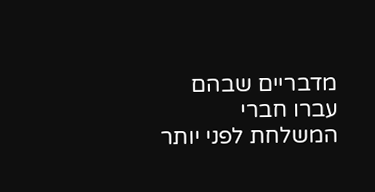מדבריים שבהם עברו חברי המשלחת לפני יותר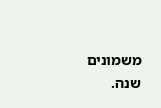משמונים שנה.